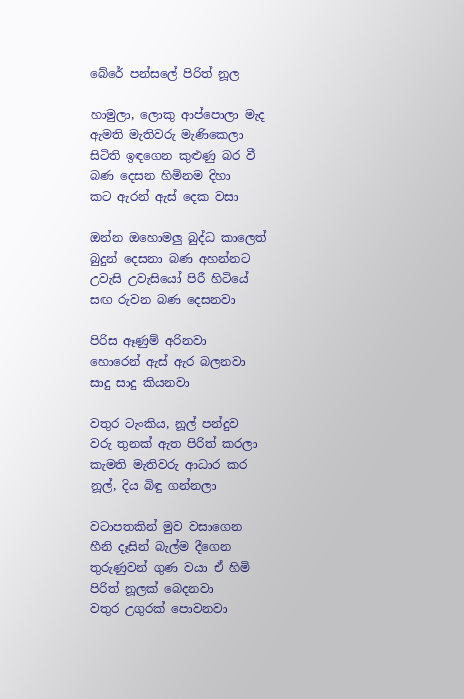බේරේ පන්සලේ පිරිත් නූල

හාමුලා, ලොකු ආප්පොලා මැද
ඇමති මැතිවරු මැණිකෙලා
සිටිති ඉඳගෙන කුළුණු බර වී
බණ දෙසන හිමිනම දිහා
කට ඇරන් ඇස් දෙක වසා

ඔන්න ඔහොමලු බුද්ධ කාලෙත්
බුදුන් දෙසනා බණ අහන්නට
උවැසි උවැසියෝ පිරී හිටියේ
සඟ රුවන බණ දෙසනවා

පිරිස ඈණුම් අරිනවා
හොරෙන් ඇස් ඇර බලනවා
සාදු සාදු කියනවා

වතුර ටැංකිය, නූල් පන්දුව
වරු තුනක් ඇත පිරිත් කරලා
කැමති මැතිවරු ආධාර කර
නූල්, දිය බිඳු ගන්නලා

වටාපතකින් මුව වසාගෙන
හීනි දෑසින් බැල්ම දීගෙන
තුරුණුවන් ගුණ වයා ඒ හිමි
පිරිත් නූලක් බෙදනවා
වතුර උගුරක් පොවනවා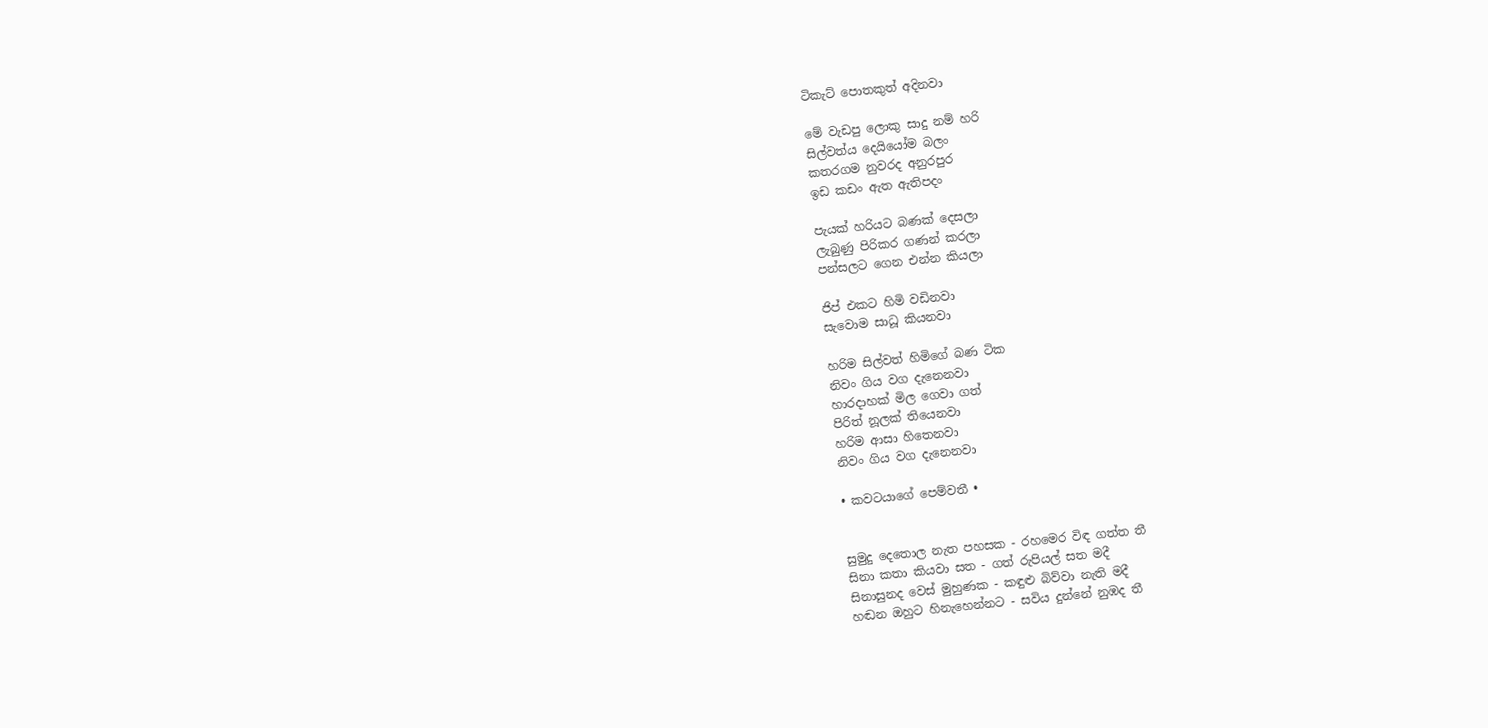ටිකැට් පොතකුත් අදිනවා

මේ වැඩපු ලොකු සාදු නම් හරි
සිල්වත්ය දෙයියෝම බලං
කතරගම නුවරද අනුරපුර
ඉඩ කඩං ඇත ඇතිපදං

පැයක් හරියට බණක් දෙසලා
ලැබුණු පිරිකර ගණන් කරලා
පන්සලට ගෙන එන්න කියලා

ජිප් එකට හිමි වඩිනවා
සැවොම සාධූ කියනවා

හරිම සිල්වත් හිමිගේ බණ ටික
නිවං ගිය වග දැනෙනවා
හාරදාහක් මිල ගෙවා ගත්
පිරිත් නූලක් තියෙනවා
හරිම ආසා හිතෙනවා
නිවං ගිය වග දැනෙනවා

• කවටයාගේ පෙම්වතී •


සුමුදු දෙතොල නැත පහසක - රහමෙර විඳ ගත්ත තී
සිනා කතා කියවා සත - ගත් රුපියල් සත මදී
සිනාසුනද වෙස් මුහුණක - කඳුළු බිව්වා නැති මදී
හඬන ඔහුට හිනැහෙන්නට - සවිය දුන්නේ නුඹද තී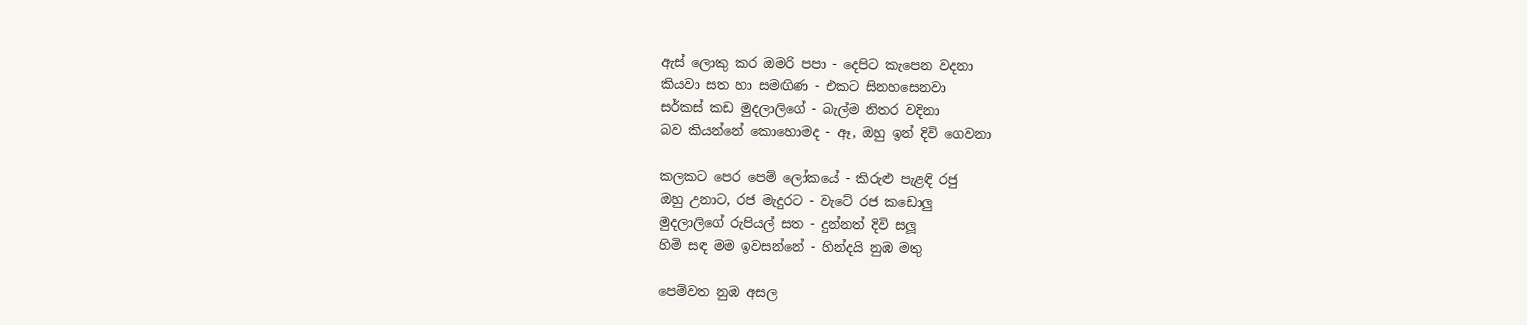ඇස් ලොකු කර ඔමරි පපා - දෙපිට කැපෙන වදනා
කියවා සත හා සමඟිණ - එකට සිනහසෙනවා
සර්කස් කඩ මුදලාලිගේ - බැල්ම නිතර වදිනා
බව කියන්නේ කොහොමද - ඈ, ඔහු ඉන් දිවි ගෙවනා

කලකට පෙර පෙම් ලෝකයේ - කිරුළු පැළඳි රජු
ඔහු උනාට, රජ මැදුරට - වැටේ රජ කඩොලු
මුදලාලිගේ රුපියල් සත - දුන්නත් දිවි සලූ
හිමි සඳ මම ඉවසන්නේ - හින්දයි නුඹ මතු

පෙම්වත නුඹ අසල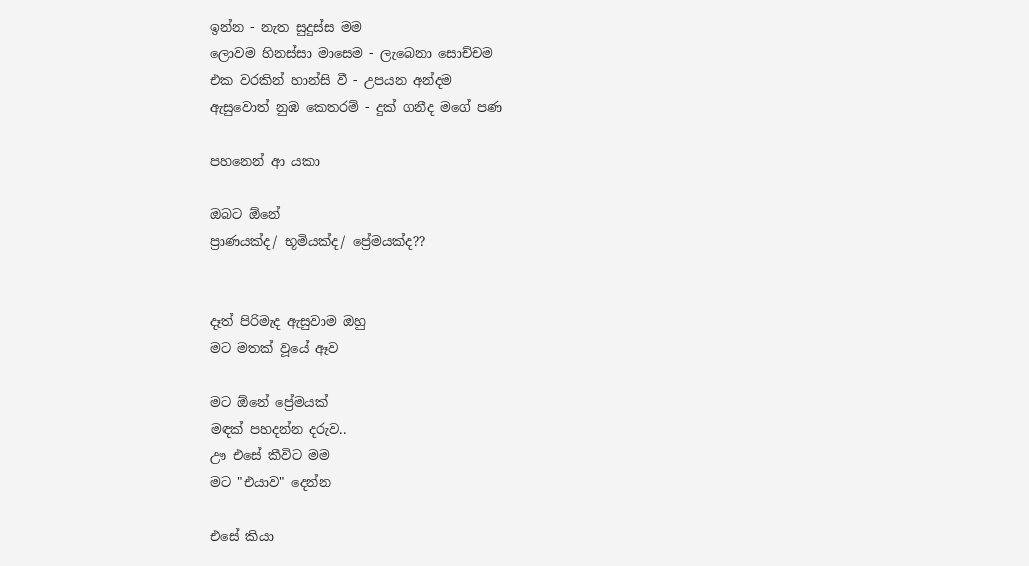ඉන්න - නැත සුදුස්ස මම
ලොවම හිනස්සා මාසෙම - ලැබෙනා සොච්චම
එක වරකින් හාන්සි වී - උපයන අන්දම
ඇසුවොත් නුඹ කෙතරම් - දුක් ගනීද මගේ පණ

පහනෙන් ආ යකා

ඔබට ඕනේ
ප්‍රාණයක්ද/ භූමියක්ද/ ප්‍රේමයක්ද??


දෑත් පිරිමැද ඇසුවාම ඔහු
මට මතක් වූයේ ඈව

මට ඕනේ ප්‍රේමයක්
මඳක් පහදන්න දරුව..
ඌ එසේ කීවිට මම
මට "එයාව" දෙන්න

එසේ කියා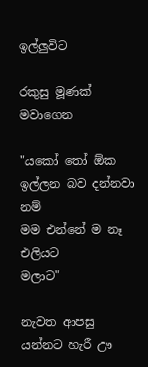ඉල්ලුවිට

රකුසු මූණක් මවාගෙන

"යකෝ තෝ ඕක
ඉල්ලන බව දන්නවා නම්
මම එන්නේ ම නෑ එලියට
මලාට"

නැවත ආපසු
යන්නට හැරී ඌ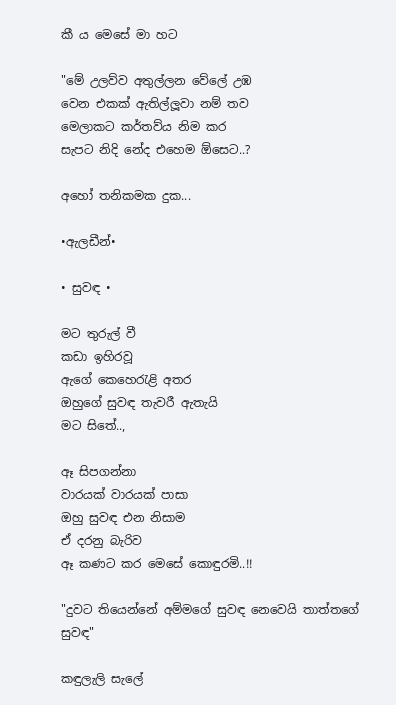කී ය මෙසේ මා හට

"මේ උලව්ව අතුල්ලන වේලේ උඹ
වෙන එකක් ඇතිල්ලූවා නම් තව
මෙලාකට කර්තව්ය නිම කර
සැපට නිදි නේද එහෙම ඕසෙට..?

අහෝ තනිකමක දුක...

•ඇලඩීන්•

• සුවඳ •

මට තුරුල් වී
කඩා ඉහිරවූ
ඇගේ කෙහෙරැළි අතර
ඔහුගේ සුවඳ තැවරී ඇතැයි
මට සිතේ..,

ඈ සිපගන්නා
වාරයක් වාරයක් පාසා
ඔහු සුවඳ එන නිසාම
ඒ දරනු බැරිව
ඈ කණට කර මෙසේ කොඳුරමි..!!

"දුවට තියෙන්නේ අම්මගේ සුවඳ නෙවෙයි තාත්තගේ සුවඳ"

කඳුලැලි සැලේ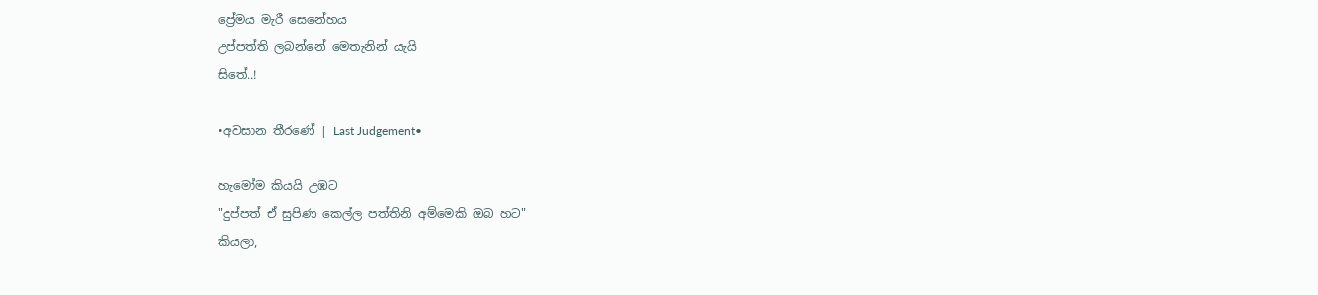ප්‍රේමය මැරී සෙනේහය
උප්පත්ති ලබන්නේ මෙතැනින් යැයි
සිතේ..!

•අවසාන තීරණේ | Last Judgement•

හැමෝම කියයි උඹට
"දුප්පත් ඒ සුපිණ කෙල්ල පත්තිනි අම්මෙකි ඔබ හට"
කියලා,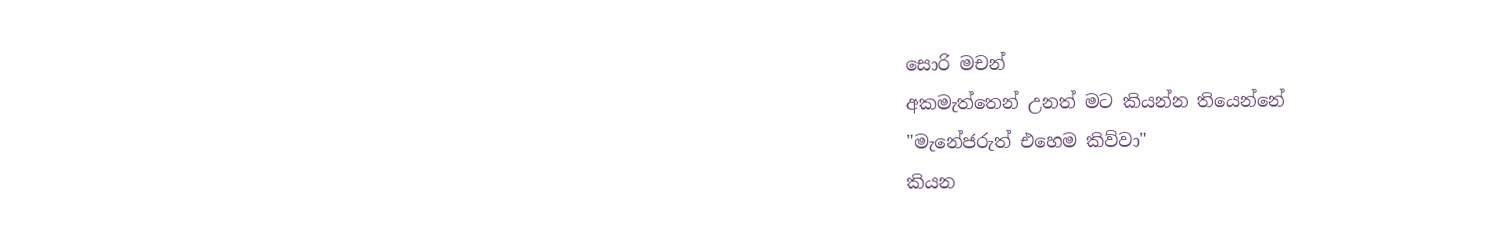සොරි මචන්
අකමැත්තෙන් උනත් මට කියන්න තියෙන්නේ
"මැනේජරුත් එහෙම කිව්වා"
කියන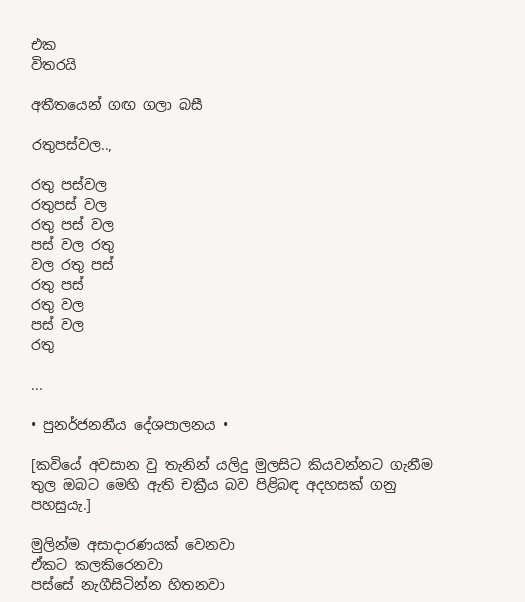එක
විතරයි

අතීතයෙන් ගඟ ගලා බසී

රතුපස්වල..,

රතු පස්වල
රතුපස් වල
රතු පස් වල
පස් වල රතු
වල රතු පස්
රතු පස්
රතු වල
පස් වල
රතු

...

• පුනර්ජනනීය දේශපාලනය •

[කවියේ අවසාන වු තැනින් යලිදු මුලසිට කියවන්නට ගැනීම තුල ඔබට මෙහි ඇති චක්‍රීය බව පිළිබඳ අදහසක් ගනු පහසුයැ.]

මුලින්ම අසාදාරණයක් වෙනවා
ඒකට කලකිරෙනවා
පස්සේ නැගීසිටින්න හිතනවා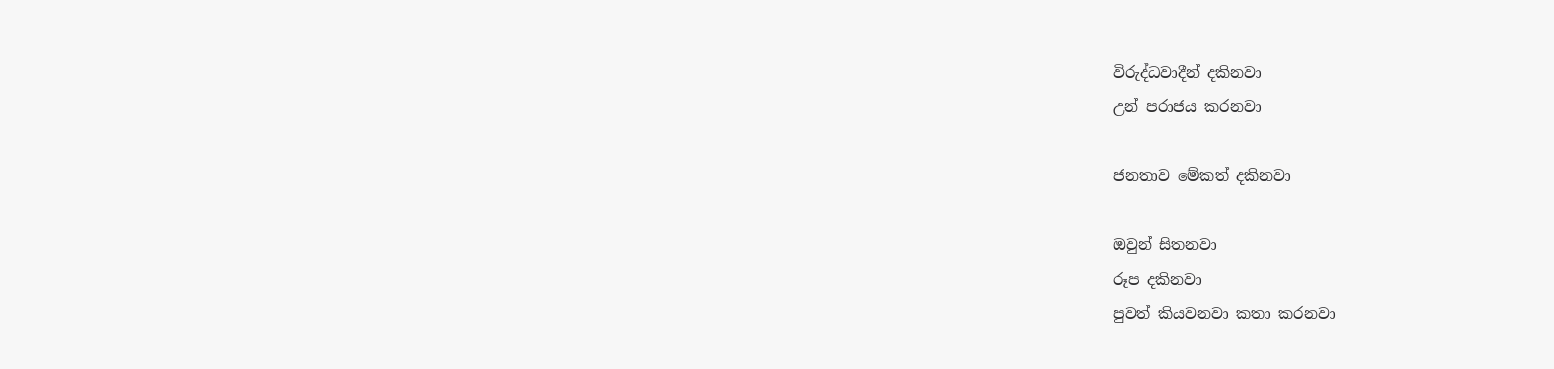විරුද්ධවාදීන් දකිනවා
උන් පරාජය කරනවා

ජනතාව මේකත් දකිනවා

ඔවුන් සිතනවා
රූප දකිනවා
පුවත් කියවනවා කතා කරනවා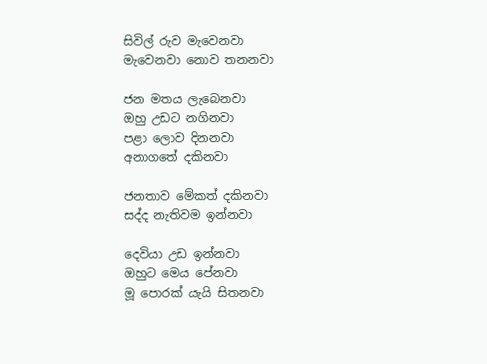සිවිල් රුව මැවෙනවා
මැවෙනවා නොව තනනවා

ජන මතය ලැබෙනවා
ඔහු උඩට නගිනවා
පළා ලොව දිනනවා
අනාගතේ දකිනවා

ජනතාව මේකත් දකිනවා
සද්ද නැතිවම ඉන්නවා

දෙවියා උඩ ඉන්නවා
ඔහුට මෙය පේනවා
මූ පොරක් යැයි සිතනවා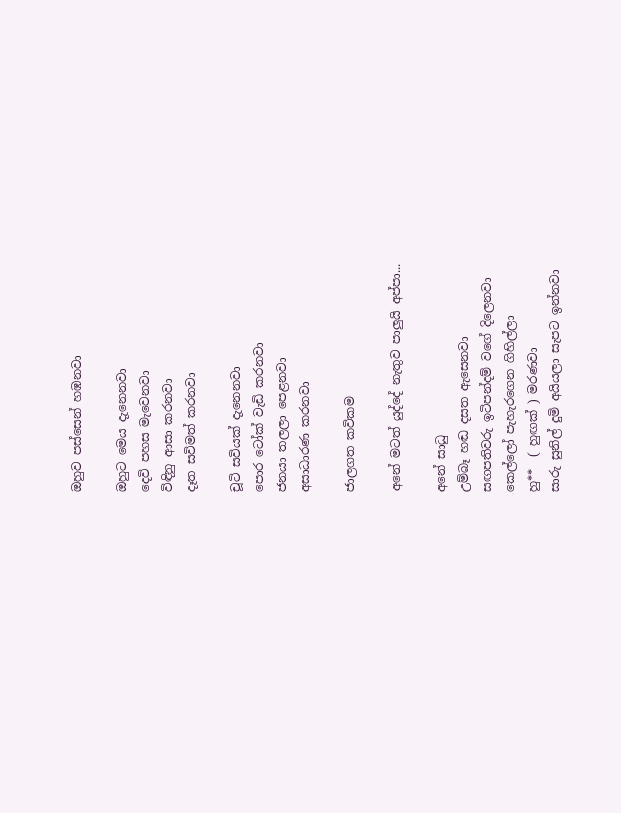ඔහුව පස්සෙන් හඹනවා

ඔහුට මෙය දැනෙනවා
දෙවි පහස මැවෙනවා
විඳිනු ආසා කරනවා
දෑත සවිමත් කරනවා

චූටි සවියක් දැනෙනවා
පොර ටෝක් වැඩි කරනවා
ජනයා තලලා පෙළනවා
අසාධාරණ කරනවා

ජාලගත කවිකම

අනේ මටත් යුද්දේ නැතුව පාලුයි අප්පා...

අනේ සාධු
උම්බෑ හඬ දසත ඇසෙනවා
සඟපතිවරු ඉටිපන්දම් වගේ දිලෙනවා
කෙල්ලෝ පැහැරගෙන ගිහිල්ලා
හු**  ( හුඟක් ) මරණවා
සාරු සුනිල් දුමි අයියලා සැපට ඉන්නවා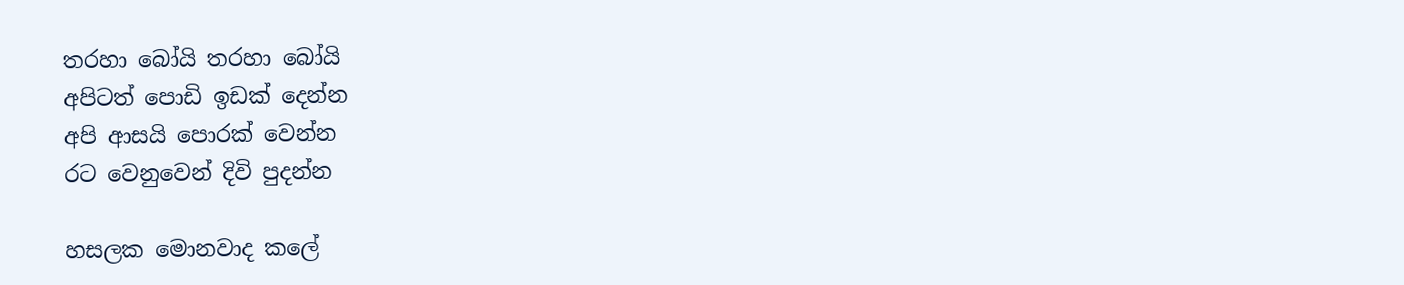තරහා බෝයි තරහා බෝයි
අපිටත් පොඩි ඉඩක් දෙන්න
අපි ආසයි පොරක් වෙන්න
රට වෙනුවෙන් දිවි පුදන්න

හසලක මොනවාද කලේ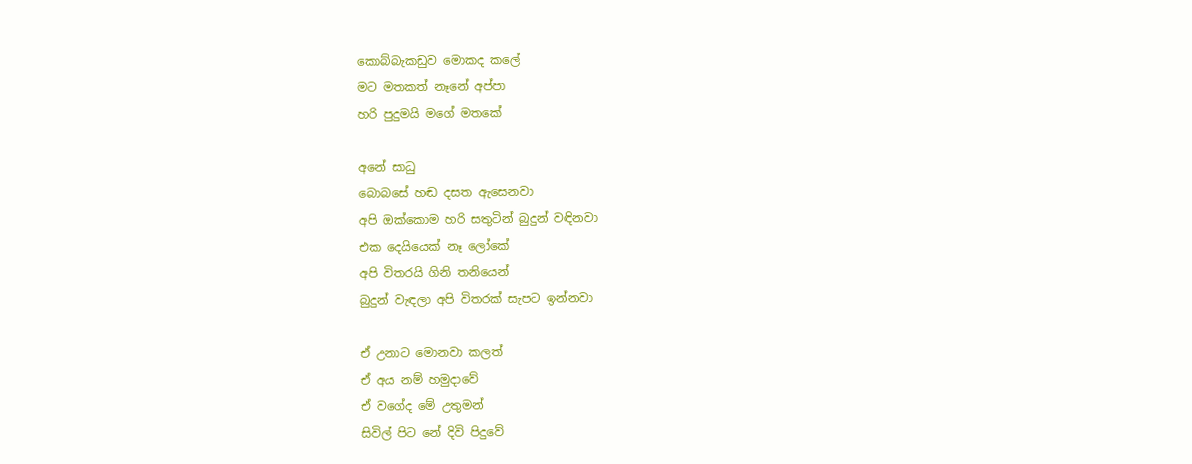කොබ්බැකඩුව මොකද කලේ
මට මතකත් නෑනේ අප්පා
හරි පුදුමයි මගේ මතකේ

අනේ සාධු
බොබසේ හඬ දසත ඇසෙනවා
අපි ඔක්කොම හරි සතුටින් බුදුන් වඳිනවා
එක දෙයියෙක් නෑ ලෝකේ
අපි විතරයි ගිනි තනියෙන්
බුදුන් වැඳලා අපි විතරක් සැපට ඉන්නවා

ඒ උනාට මොනවා කලත්
ඒ අය නම් හමුදාවේ
ඒ වගේද මේ උතුමන්
සිවිල් පිට නේ දිවි පිදුවේ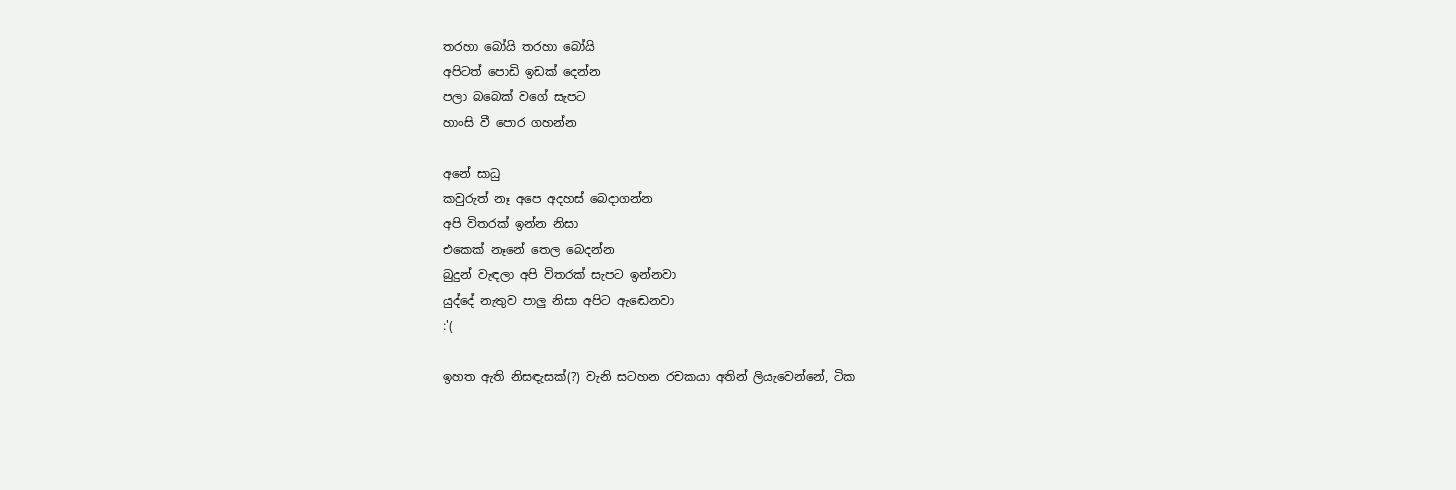තරහා බෝයි තරහා බෝයි
අපිටත් පොඩි ඉඩක් දෙන්න
පලා බබෙක් වගේ සැපට
හාංසි වී පොර ගහන්න

අනේ සාධු
කවුරුත් නෑ අපෙ අදහස් බෙදාගන්න
අපි විතරක් ඉන්න නිසා
එකෙක් නෑනේ තෙල බෙදන්න
බුදුන් වැඳලා අපි විතරක් සැපට ඉන්නවා
යුද්දේ නැතුව පාලු නිසා අපිට ඇඬෙනවා
:'(

ඉහත ඇති නිසඳැසක්(?) වැනි සටහන රචකයා අතින් ලියැවෙන්නේ, ටික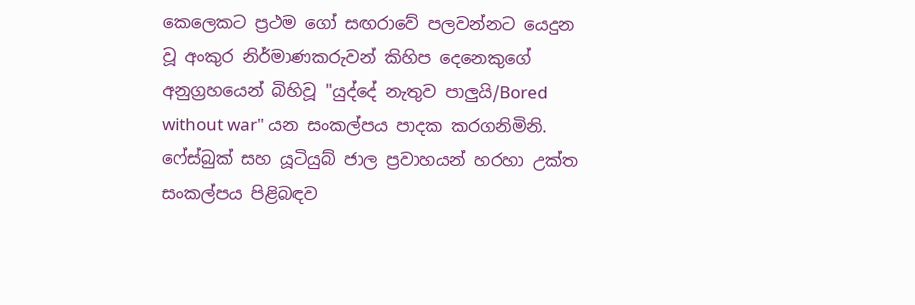කෙලෙකට ප්‍රථම ගෝ සඟරාවේ පලවන්නට යෙදුන වූ අංකුර නිර්මාණකරුවන් කිහිප දෙනෙකුගේ අනුග්‍රහයෙන් බිහිවූ "යුද්දේ නැතුව පාලුයි/Bored without war" යන සංකල්පය පාදක කරගනිමිනි. ෆේස්බුක් සහ යූටියුබ් ජාල ප්‍රවාහයන් හරහා උක්ත සංකල්පය පිළිබඳව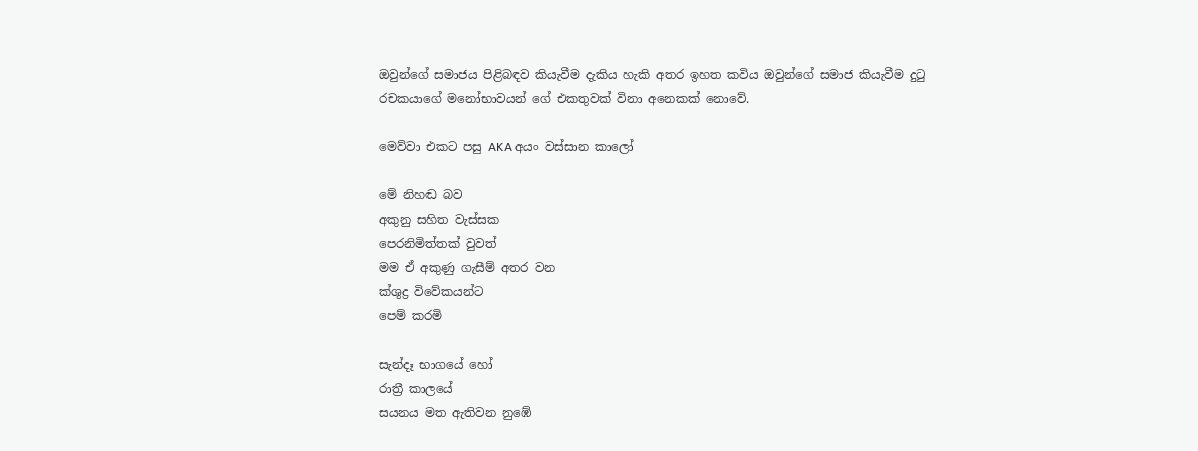ඔවුන්ගේ සමාජය පිළිබඳව කියැවීම දැකිය හැකි අතර ඉහත කවිය ඔවුන්ගේ සමාජ කියැවීම දුටු රචකයාගේ මනෝභාවයන් ගේ එකතුවක් විනා අනෙකක් නොවේ.

මෙව්වා එකට පසු AKA අයං වස්සාන කාලෝ

මේ නිහඬ බව
අකුනු සහිත වැස්සක
පෙරනිමිත්තක් වුවත්
මම ඒ අකුණු ගැසීම් අතර වන
ක්ශුද්‍ර විවේකයන්ට
පෙම් කරමි

සැන්දෑ භාගයේ හෝ
රාත්‍රී කාලයේ
සයනය මත ඇතිවන නුඹේ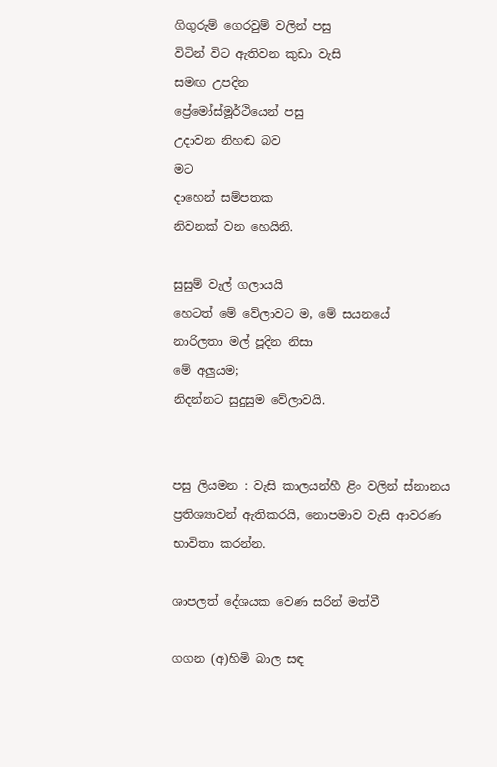ගිගුරුම් ගෙරවුම් වලින් පසු
විටින් විට ඇතිවන කුඩා වැසි
සමඟ උපදින
ප්‍රේමෝස්මූර්ථියෙන් පසු
උදාවන නිහඬ බව
මට
දාහෙන් සම්පතක
නිවනක් වන හෙයිනි.

සුසුම් වැල් ගලායයි
හෙටත් මේ වේලාවට ම, මේ සයනයේ
නාරිලතා මල් පූදින නිසා
මේ අලුයම;
නිදන්නට සුදුසුම වේලාවයි.


පසු ලියමන : වැසි කාලයන්හී ළිං වලින් ස්නානය ප්‍රතිශ්‍යාවන් ඇතිකරයි, නොපමාව වැසි ආවරණ භාවිතා කරන්න.

ශාපලත් දේශයක වෙණ සරින් මත්වී

ගගන (අ)හිමි බාල සඳ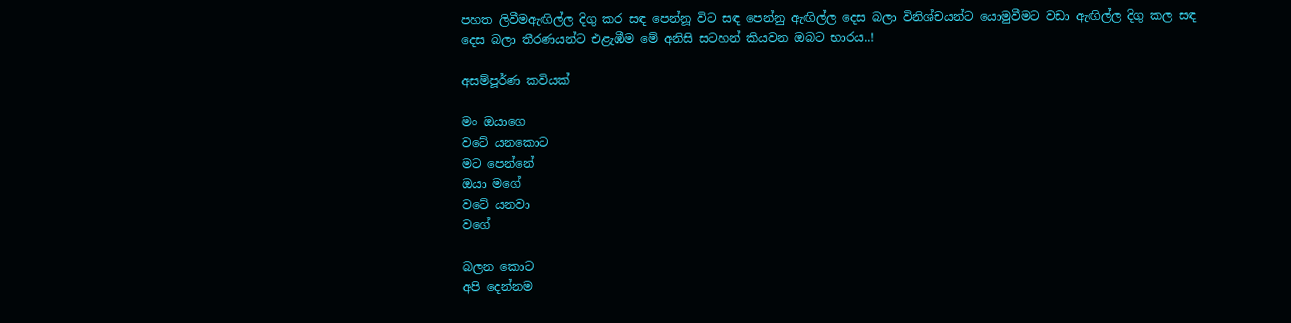පහත ලිවීමඇඟිල්ල දිගු කර සඳ පෙන්නූ විට සඳ පෙන්නු ඇඟිල්ල දෙස බලා විනිශ්චයන්ට යොමුවීමට වඩා ඇඟිල්ල දිගු කල සඳ දෙස බලා තීරණයන්ට එළැඹීම මේ අනිසි සටහන් කියවන ඔබට භාරය..!

අසම්පූර්ණ කවියක්

මං ඔයාගෙ
වටේ යනකොට
මට පෙන්නේ
ඔයා මගේ
වටේ යනවා
වගේ

බලන කොට
අපි දෙන්නම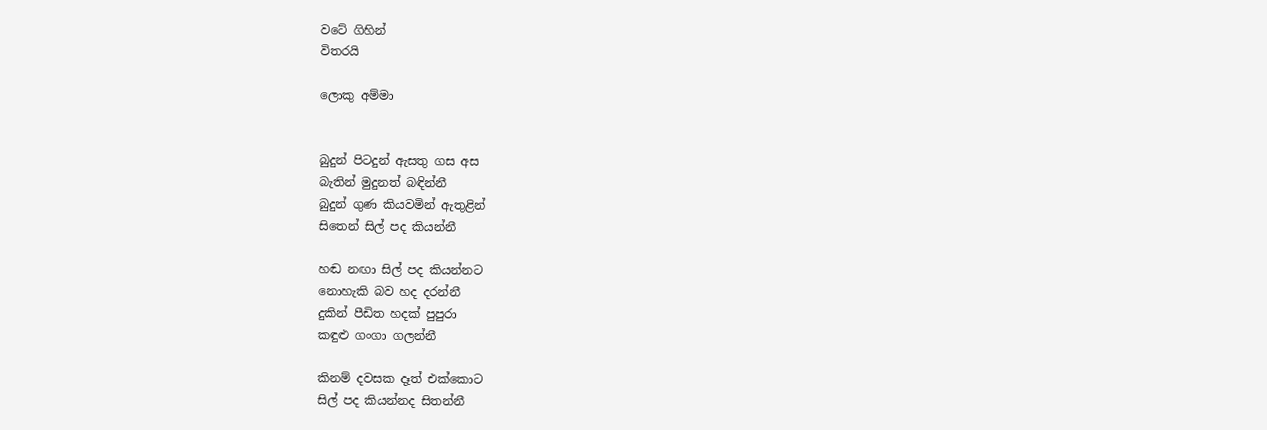වටේ ගිහින්
විතරයි

ලොකු අම්මා


බුදුන් පිටදුන් ඇසතු ගස අස
බැතින් මුදුනත් බඳින්නී
බුදුන් ගුණ කියවමින් ඇතුළින්
සිතෙන් සිල් පද කියන්නී

හඬ නඟා සිල් පද කියන්නට
නොහැකි බව හද දරන්නී
දුකින් පීඩිත හදක් පුපුරා
කඳුළු ගංගා ගලන්නී

කිනම් දවසක දෑත් එක්කොට
සිල් පද කියන්නද සිතන්නී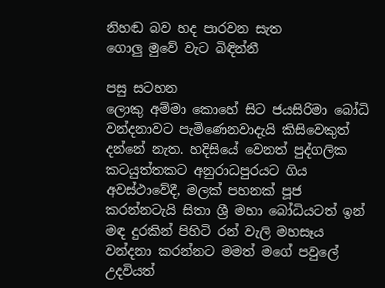නිහඬ බව හද පාරවන සැත
ගොලු මුවේ වැට බිඳින්නී

පසු සටහන
ලොකු අම්මා කොහේ සිට ජයසිරිමා බෝධි වන්දනාවට පැමිණෙනවාදැයි කිසිවෙකුත් දන්නේ නැත. හදිසියේ වෙනත් පුද්ගලික කටයුත්තකට අනුරාධපුරයට ගිය අවස්ථාවේදී, මලක් පහනක් පූජ කරන්නටැයි සිතා ශ්‍රී මහා බෝධියටත් ඉන් මඳ දුරකින් පිහිටි රන් වැලි මහසෑය වන්දනා කරන්නට මමත් මගේ පවුලේ උදවියත්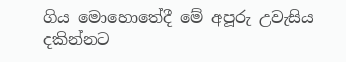ගිය මොහොතේදී මේ අපූරු උවැසිය දකින්නට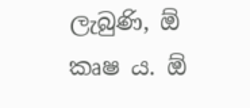ලැබුණි, ඕ කෘෂ ය. ඕ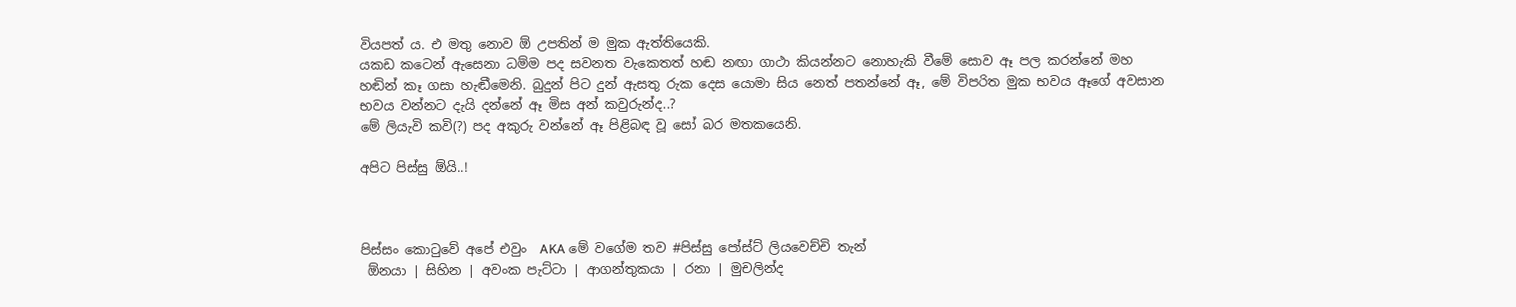වියපත් ය. එ මතු නොව ඕ උපතින් ම මුක ඇත්තියෙකි.
යකඩ කටෙන් ඇසෙනා ධම්ම පද සවනත වැකෙතත් හඬ නඟා ගාථා කියන්නට නොහැකි වීමේ සොව ඈ පල කරන්නේ මහ හඬින් කෑ ගසා හැඬීමෙනි. බුදුන් පිට දුන් ඇසතු රුක දෙස යොමා සිය නෙත් පතන්නේ ඈ, මේ විපරිත මුක භවය ඈගේ අවසාන භවය වන්නට දැයි දන්නේ ඈ මිස අන් කවුරුන්ද..?
මේ ලියැවි කවි(?) පද අකුරු වන්නේ ඈ පිළිබඳ වූ සෝ බර මතකයෙනි.

අපිට පිස්සු ඕයි..!



පිස්සං කොටුවේ අපේ එවුං  AKA මේ වගේම තව #පිස්සු පෝස්ට් ලියවෙච්චි තැන්
 ඕනයා | සිහින | අවංක පැට්ටා | ආගන්තුකයා | රනා | මුචලින්ද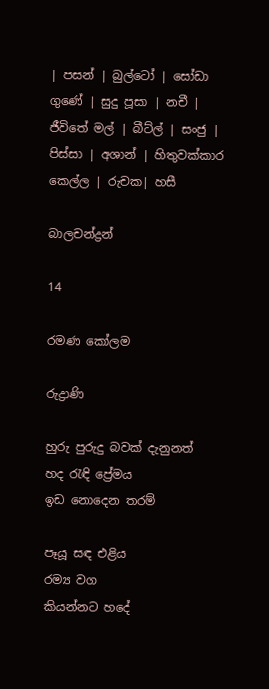| පසන් | බුල්ටෝ | සෝඩා ගුණේ | සුදු පූසා | නචී | ජීවිතේ මල් | බීට්ල් | සංජු | පිස්සා | අශාන් | හිතුවක්කාර කෙල්ල | රුචක| හසී

බාලචන්ද්‍රන්

14

රමණ කෝලම

රුද්‍රාණි

හුරු පුරුදු බවක් දැනුනත්
හද රැඳි ප්‍රේමය
ඉඩ නොදෙන තරම්

පෑයූ සඳ එළිය
රම්‍ය වග
කියන්නට හදේ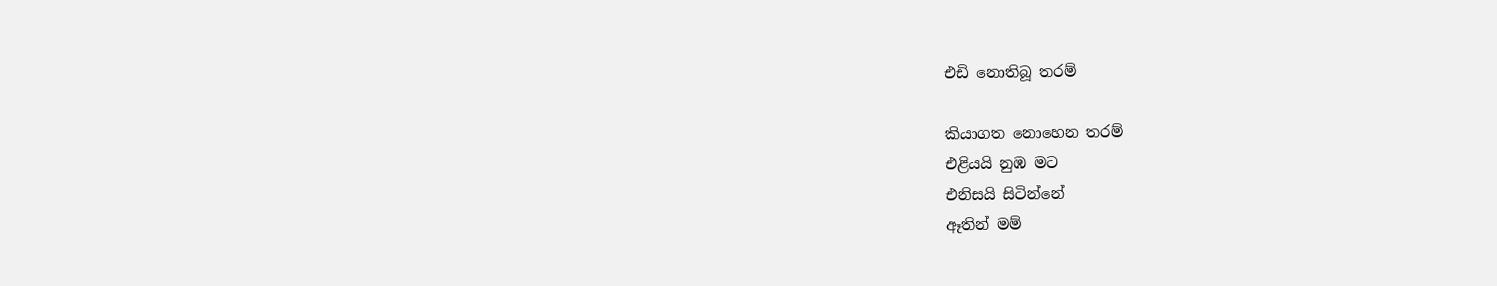එඩි නොතිබූ තරම්

කියාගත නොහෙන තරම්
එළියයි නුඹ මට
එනිසයි සිටින්නේ
ඈතින් මම්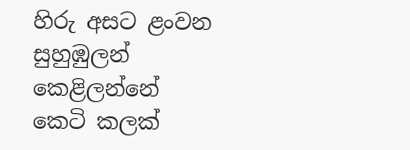හිරු අසට ළංවන
සුහුඹුලන් කෙළිලන්නේ
කෙටි කලක්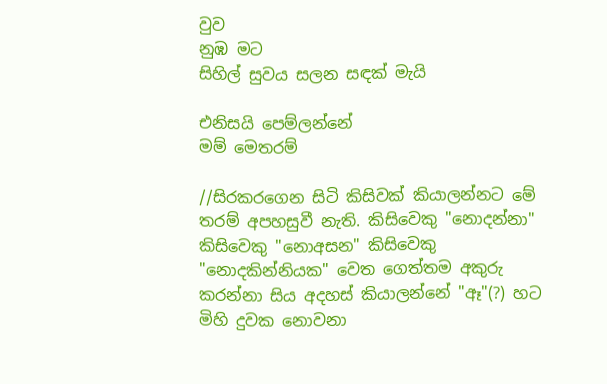වුව
නුඹ මට
සිහිල් සුවය සලන සඳක් මැයි

එනිසයි පෙම්ලන්නේ
මම් මෙතරම්

//සිරකරගෙන සිටි කිසිවක් කියාලන්නට මේ තරම් අපහසුවී නැති. කිසිවෙකු "නොදන්නා" කිසිවෙකු "නොඅසන" කිසිවෙකු "නොදකින්නියක" වෙත ගෙත්තම අකුරු කරන්නා සිය අදහස් කියාලන්නේ "ඈ"(?) හට මිහි දුවක නොවනා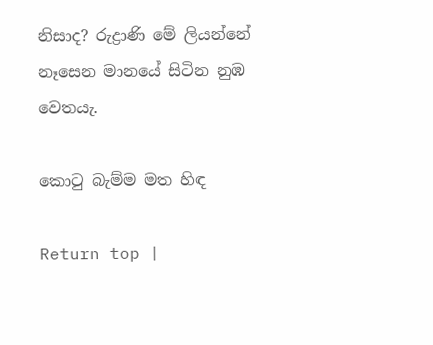නිසාද? රුද්‍රාණි මේ ලියන්නේ නෑසෙන මානයේ සිටින නුඹ වෙතයැ.

කොටු බැම්ම මත හිඳ

Return top |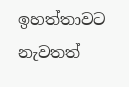ඉහත්තාවට නැවතත්